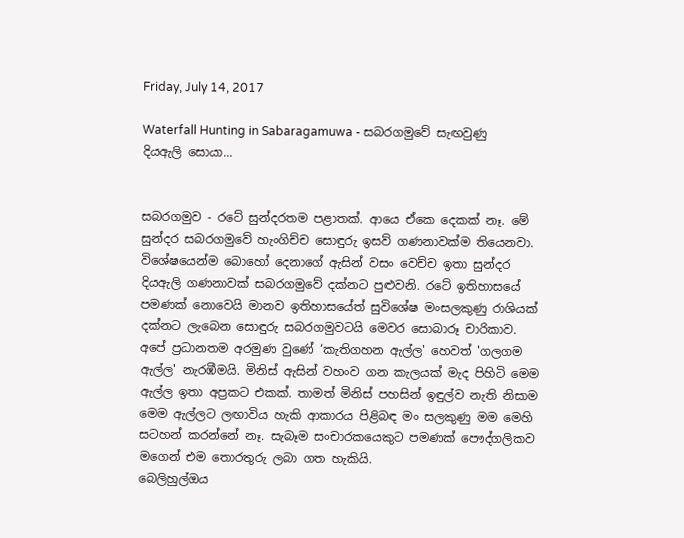Friday, July 14, 2017

Waterfall Hunting in Sabaragamuwa - සබරගමුවේ සැඟවුණු දියඇලි සොයා...


සබරගමුව - රටේ සුන්දරතම පළාතක්. ආයෙ ඒකෙ දෙකක් නෑ. මේ සුන්දර සබරගමුවේ හැංගිච්ච සොඳුරු ඉසව් ගණනාවක්ම තියෙනවා. විශේෂයෙන්ම බොහෝ දෙනාගේ ඇසින් වසං වෙච්ච ඉතා සුන්දර දියඇලි ගණනාවක් සබරගමුවේ දක්නට පුළුවනි. රටේ ඉතිහාසයේ පමණක් නොවෙයි මානව ඉතිහාසයේත් සුවිශේෂ මංසලකුණු රාශියක් දක්නට ලැබෙන සොඳුරු සබරගමුවටයි මෙවර සොබාරූ චාරිකාව.
අපේ ප්‍රධානතම අරමුණ වුණේ ‘කැතිගහන ඇල්ල' හෙවත් 'ගලගම ඇල්ල' නැරඹීමයි. මිනිස් ඇසින් වහංව ගන කැලයක් මැද පිහිටි මෙම ඇල්ල ඉතා අප්‍රකට එකක්. තාමත් මිනිස් පහසින් ඉඳුල්ව නැති නිසාම මෙම ඇල්ලට ලඟාවිය හැකි ආකාරය පිළිබඳ මං සලකුණු මම මෙහි සටහන් කරන්නේ නෑ. සැබෑම සංචාරකයෙකුට පමණක් පෞද්ගලිකව මගෙන් එම තොරතුරු ලබා ගත හැකියි.
බෙලිහුල්ඔය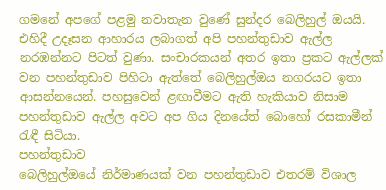ගමනේ අපගේ පළමු නවාතැන වුණේ සුන්දර බෙලිහුල් ඔයයි. එහිදී උදෑසන ආහාරය ලබාගත් අපි පහන්තුඩාව ඇල්ල නරඹන්නට පිටත් වුණා. සංචාරකයන් අතර ඉතා ප්‍රකට ඇල්ලක් වන පහන්තුඩාව පිහිටා ඇත්තේ බෙලිහුල්ඔය නගරයට ඉතා ආසන්නයෙන්. පහසුවෙන් ළඟාවීමට ඇති හැකියාව නිසාම පහන්තුඩාව ඇල්ල අවට අප ගිය දිනයේත් බොහෝ රසකාමීන් රැඳී සිටියා.
පහන්තුඩාව
බෙලිහුල්ඔයේ නිර්මාණයක් වන පහන්තුඩාව එතරම් විශාල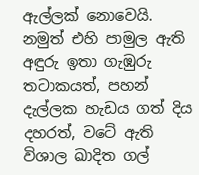ඇල්ලක් නොවෙයි. නමුත් එහි පාමුල ඇති අඳුරු ඉතා ගැඹුරු තටාකයත්, පහන් දැල්ලක හැඩය ගත් දිය දහරත්, වටේ ඇති විශාල ඛාදිත ගල්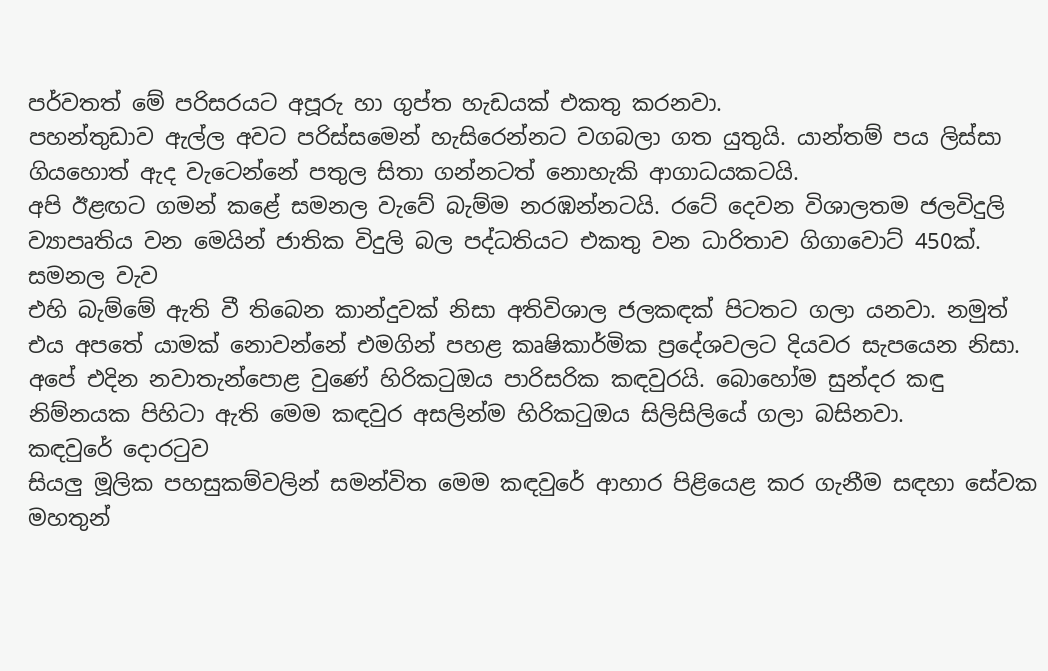පර්වතත් මේ පරිසරයට අපූරු හා ගුප්ත හැඩයක් එකතු කරනවා.
පහන්තුඩාව ඇල්ල අවට පරිස්සමෙන් හැසිරෙන්නට වගබලා ගත යුතුයි. යාන්තම් පය ලිස්සා ගියහොත් ඇද වැටෙන්නේ පතුල සිතා ගන්නටත් නොහැකි ආගාධයකටයි.
අපි ඊළඟට ගමන් කළේ සමනල වැවේ බැම්ම නරඹන්නටයි. රටේ දෙවන විශාලතම ජලවිදුලි ව්‍යාපෘතිය වන මෙයින් ජාතික විදුලි බල පද්ධතියට එකතු වන ධාරිතාව ගිගාවොට් 450ක්.
සමනල වැව
එහි බැම්මේ ඇති වී තිබෙන කාන්දුවක් නිසා අතිවිශාල ජලකඳක් පිටතට ගලා යනවා. නමුත් එය අපතේ යාමක් නොවන්නේ එමගින් පහළ කෘෂිකාර්මික ප්‍රදේශවලට දියවර සැපයෙන නිසා.
අපේ එදින නවාතැන්පොළ වුණේ හිරිකටුඔය පාරිසරික කඳවුරයි. බොහෝම සුන්දර කඳු නිම්නයක පිහිටා ඇති මෙම කඳවුර අසලින්ම හිරිකටුඔය සිලිසිලියේ ගලා බසිනවා.
කඳවුරේ දොරටුව
සියලු මූලික පහසුකම්වලින් සමන්විත මෙම කඳවුරේ ආහාර පිළියෙළ කර ගැනීම සඳහා සේවක මහතුන්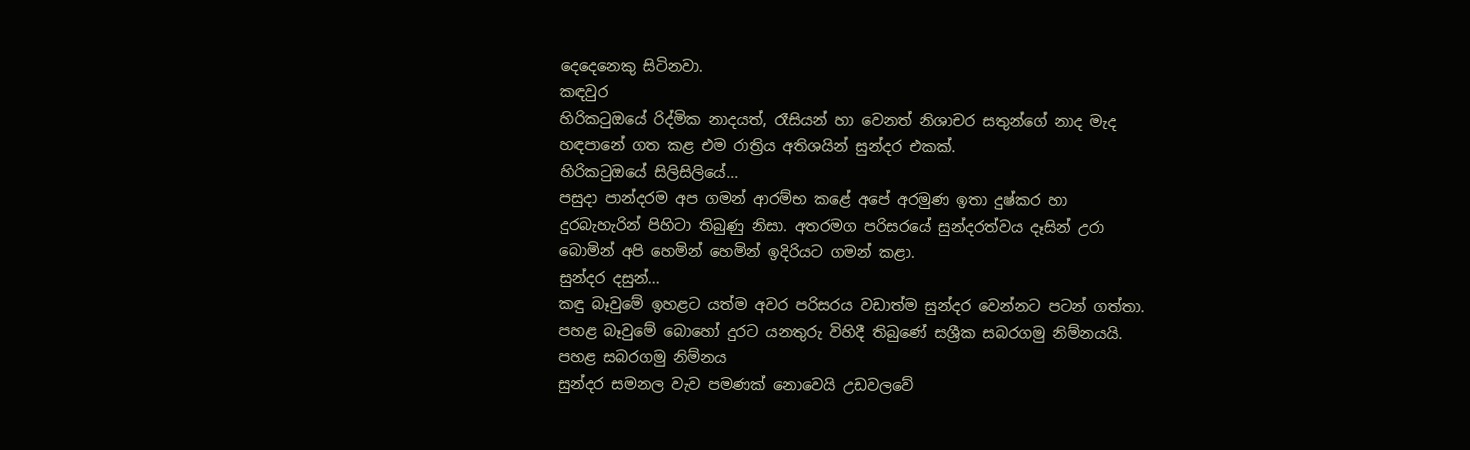දෙදෙනෙකු සිටිනවා.
කඳවුර
හිරිකටුඔයේ රිද්මික නාදයත්, රෑසියන් හා වෙනත් නිශාචර සතුන්ගේ නාද මැද හඳපානේ ගත කළ එම රාත්‍රිය අතිශයින් සුන්දර එකක්.
හිරිකටුඔයේ සිලිසිලියේ...
පසුදා පාන්දරම අප ගමන් ආරම්භ කළේ අපේ අරමුණ ඉතා දුෂ්කර හා දුරබැහැරින් පිහිටා තිබුණු නිසා. අතරමග පරිසරයේ සුන්දරත්වය දෑසින් උරා බොමින් අපි හෙමින් හෙමින් ඉදිරියට ගමන් කළා.
සුන්දර දසුන්...
කඳු බෑවුමේ ඉහළට යත්ම අවර පරිසරය වඩාත්ම සුන්දර වෙන්නට පටන් ගත්තා. පහළ බෑවුමේ බොහෝ දුරට යනතුරු විහිදී තිබුණේ සශ්‍රීක සබරගමු නිම්නයයි.
පහළ සබරගමු නිම්නය
සුන්දර සමනල වැව පමණක් නොවෙයි උඩවලවේ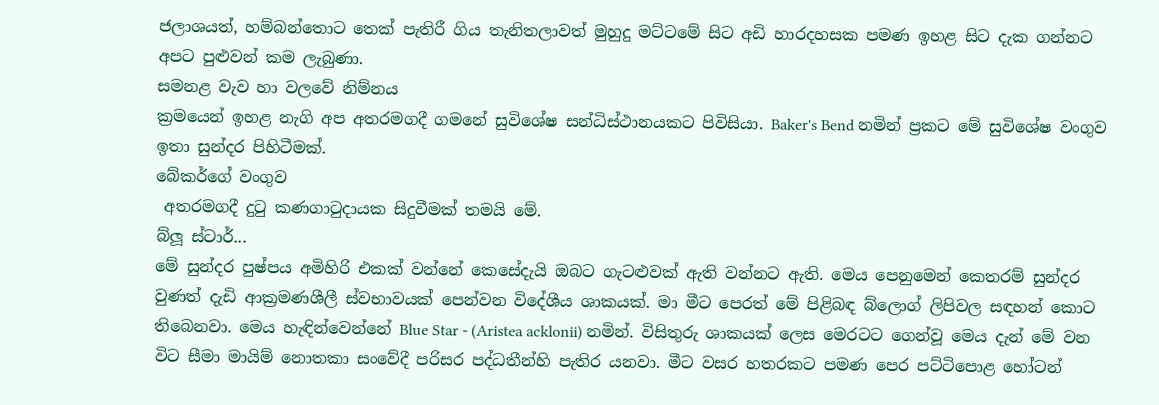ජලාශයත්, හම්බන්තොට තෙක් පැතිරී ගිය තැනිතලාවත් මුහුදු මට්ටමේ සිට අඩි හාරදහසක පමණ ඉහළ සිට දැක ගන්නට අපට පුළුවන් කම ලැබුණා.
සමනළ වැව හා වලවේ නිම්නය
ක්‍රමයෙන් ඉහළ නැගි අප අතරමගදී ගමනේ සුවිශේෂ සන්ධිස්ථානයකට පිවිසියා. Baker's Bend නමින් ප්‍රකට මේ සුවිශේෂ වංගුව ඉතා සුන්දර පිහිටීමක්.
බේකර්ගේ වංගුව
 අතරමගදී දුටු කණගාටුදායක සිදුවීමක් තමයි මේ.
බ්ලූ ස්ටාර්...
මේ සුන්දර පුෂ්පය අමිහිරි එකක් වන්නේ කෙසේදැයි ඔබට ගැටළුවක් ඇති වන්නට ඇති. මෙය පෙනුමෙන් කෙතරම් සුන්දර වුණත් දැඩි ආක්‍රමණශීලී ස්වභාවයක් පෙන්වන විදේශීය ශාකයක්. මා මීට පෙරත් මේ පිළිබඳ බ්ලොග් ලිපිවල සඳහන් කොට තිබෙනවා. මෙය හැඳින්වෙන්නේ Blue Star - (Aristea acklonii) නමින්. විසිතුරු ශාකයක් ලෙස මෙරටට ගෙන්වූ මෙය දැන් මේ වන විට සීමා මායිම් නොතකා සංවේදී පරිසර පද්ධතීන්හි පැතිර යනවා. මීට වසර හතරකට පමණ පෙර පට්ටිපොළ හෝටන්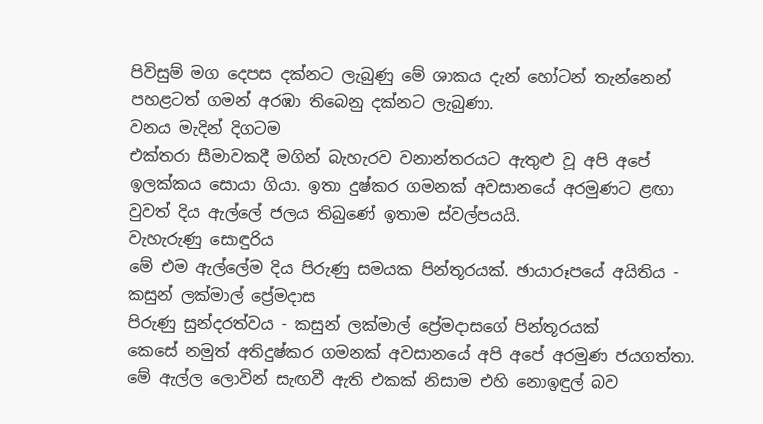පිවිසුම් මග දෙපස දක්නට ලැබුණු මේ ශාකය දැන් හෝටන් තැන්නෙන් පහළටත් ගමන් අරඹා තිබෙනු දක්නට ලැබුණා.
වනය මැදින් දිගටම
එක්තරා සීමාවකදී මගින් බැහැරව වනාන්තරයට ඇතුළු වූ අපි අපේ ඉලක්කය සොයා ගියා. ඉතා දුෂ්කර ගමනක් අවසානයේ අරමුණට ළඟා වුවත් දිය ඇල්ලේ ජලය තිබුණේ ඉතාම ස්වල්පයයි.
වැහැරුණු සොඳුරිය
මේ එම ඇල්ලේම දිය පිරුණු සමයක පින්තූරයක්. ඡායාරූපයේ අයිතිය - කසුන් ලක්මාල් ප්‍රේමදාස
පිරුණු සුන්දරත්වය - කසුන් ලක්මාල් ප්‍රේමදාසගේ පින්තූරයක්
කෙසේ නමුත් අතිදුෂ්කර ගමනක් අවසානයේ අපි අපේ අරමුණ ජයගත්තා. මේ ඇල්ල ලොවින් සැඟවී ඇති එකක් නිසාම එහි නොඉඳුල් බව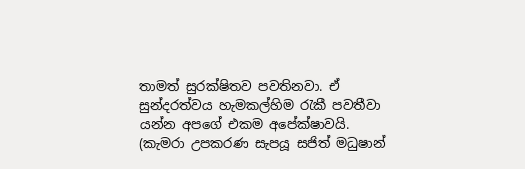තාමත් සුරක්ෂිතව පවතිනවා. ඒ සුන්දරත්වය හැමකල්හිම රැකී පවතීවා යන්න අපගේ එකම අපේක්ෂාවයි.
(කැමරා උපකරණ සැපයූ සජිත් මධුෂාන්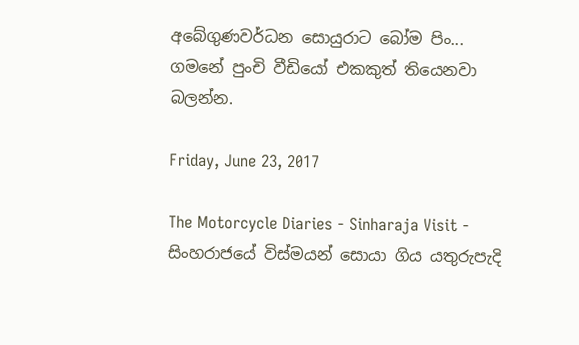අබේගුණවර්ධන සොයුරාට බෝම පිං...
ගමනේ පුංචි වීඩියෝ එකකුත් තියෙනවා බලන්න.

Friday, June 23, 2017

The Motorcycle Diaries - Sinharaja Visit - සිංහරාජයේ විස්මයන් සොයා ගිය යතුරුපැදි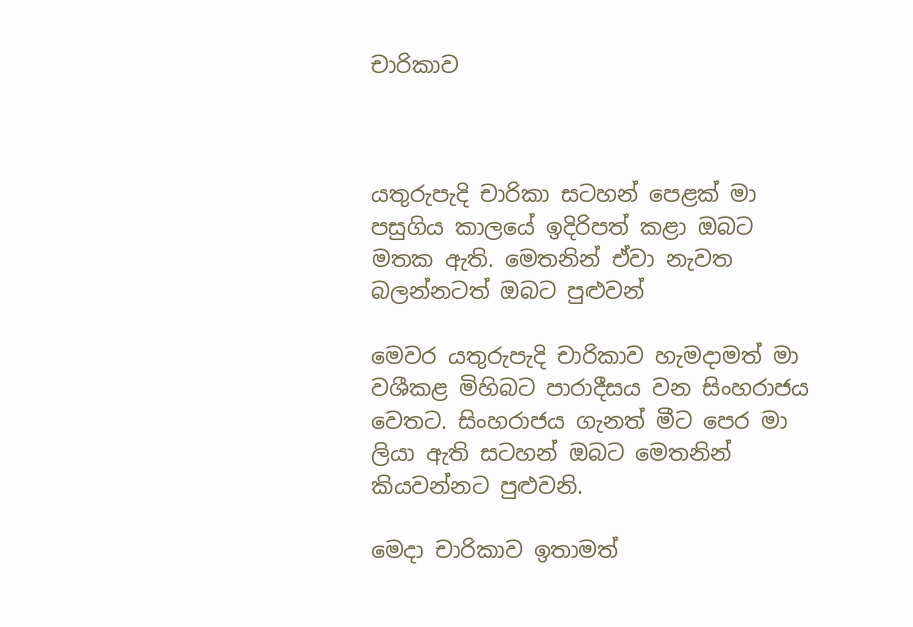චාරිකාව



යතුරුපැදි චාරිකා සටහන් පෙළක් මා පසුගිය කාලයේ ඉදිරිපත් කළා ඔබට මතක ඇති. මෙතනින් ඒවා නැවත බලන්නටත් ඔබට පුළුවන්

මෙවර යතුරුපැදි චාරිකාව හැමදාමත් මා වශීකළ මිහිබට පාරාදීසය වන සිංහරාජය වෙතට. සිංහරාජය ගැනත් මීට පෙර මා ලියා ඇති සටහන් ඔබට මෙතනින් කියවන්නට පුළුවනි.

මෙදා චාරිකාව ඉතාමත්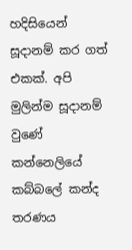හදිසියෙන් සූදානම් කර ගත් එකක්. අපි මුලින්ම සූදානම් වුණේ කන්නෙලියේ කබ්බලේ කන්ද තරණය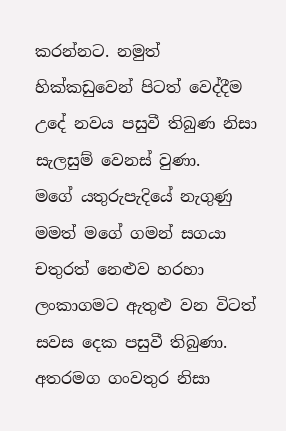කරන්නට. නමුත් හික්කඩුවෙන් පිටත් වෙද්දීම උදේ නවය පසුවී තිබුණ නිසා සැලසුම් වෙනස් වුණා.
මගේ යතුරුපැදියේ නැගුණු මමත් මගේ ගමන් සගයා චතුරත් නෙළුව හරහා ලංකාගමට ඇතුළු වන විටත් සවස දෙක පසුවී තිබුණා. අතරමග ගංවතුර නිසා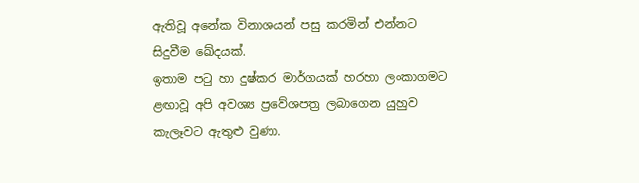ඇතිවූ අනේක විනාශයන් පසු කරමින් එන්නට සිදුවීම ඛේදයක්.
ඉතාම පටු හා දුෂ්කර මාර්ගයක් හරහා ලංකාගමට ළඟාවූ අපි අවශ්‍ය ප්‍රවේශපත්‍ර ලබාගෙන යුහුව කැලෑවට ඇතුළු වුණා.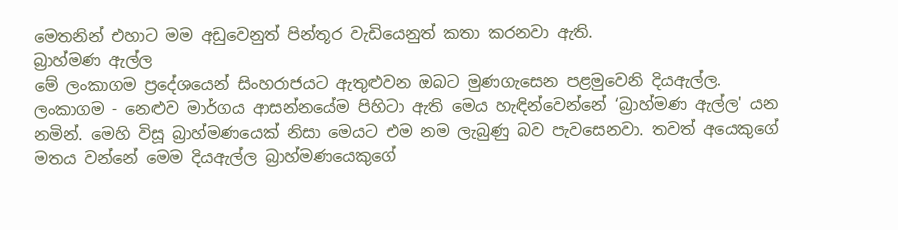මෙතනින් එහාට මම අඩුවෙනුත් පින්තූර වැඩියෙනුත් කතා කරනවා ඇති.
බ්‍රාහ්මණ ඇල්ල
මේ ලංකාගම ප්‍රදේශයෙන් සිංහරාජයට ඇතුළුවන ඔබට මුණගැසෙන පළමුවෙනි දියඇල්ල. ලංකාගම - නෙළුව මාර්ගය ආසන්නයේම පිහිටා ඇති මෙය හැඳින්වෙන්නේ ‘බ්‍රාහ්මණ ඇල්ල' යන නමින්. මෙහි විසූ බ්‍රාහ්මණයෙක් නිසා මෙයට එම නම ලැබුණු බව පැවසෙනවා. තවත් අයෙකුගේ මතය වන්නේ මෙම දියඇල්ල බ්‍රාහ්මණයෙකුගේ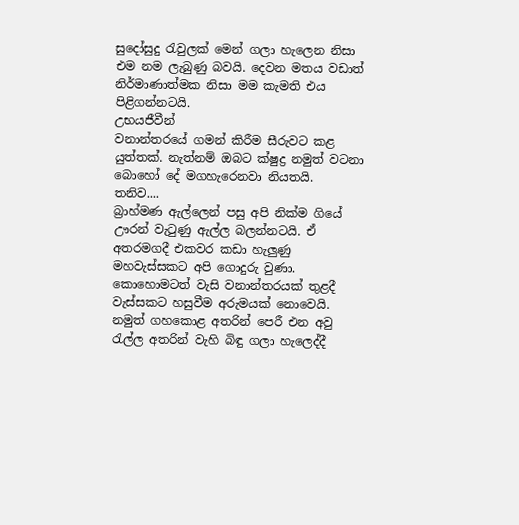සුදෝසුදු රැවුලක් මෙන් ගලා හැලෙන නිසා එම නම ලැබුණු බවයි. දෙවන මතය වඩාත් නිර්මාණාත්මක නිසා මම කැමති එය පිළිගන්නටයි.
උභයජීවීන්
වනාන්තරයේ ගමන් කිරීම සීරුවට කළ යුත්තක්. නැත්නම් ඔබට ක්ෂුද්‍ර නමුත් වටනා බොහෝ දේ මගහැරෙනවා නියතයි.
තනිව....
බ්‍රාහ්මණ ඇල්ලෙන් පසු අපි නික්ම ගියේ ඌරන් වැටුණු ඇල්ල බලන්නටයි. ඒ අතරමගදී එකවර කඩා හැලුණු මහවැස්සකට අපි ගොදුරු වුණා. කොහොමටත් වැසි වනාන්තරයක් තුළදී වැස්සකට හසුවීම අරුමයක් නොවෙයි. නමුත් ගහකොළ අතරින් පෙරී එන අවු රැල්ල අතරින් වැහි බිඳු ගලා හැලෙද්දී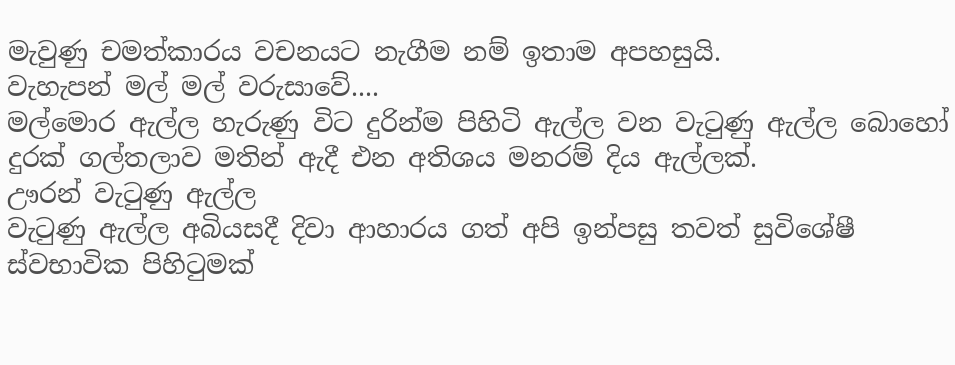මැවුණු චමත්කාරය වචනයට නැගීම නම් ඉතාම අපහසුයි.
වැහැපන් මල් මල් වරුසාවේ....
මල්මොර ඇල්ල හැරුණු විට දුරින්ම පිහිටි ඇල්ල වන වැටුණු ඇල්ල බොහෝ දුරක් ගල්තලාව මතින් ඇදී එන අතිශය මනරම් දිය ඇල්ලක්.
ඌරන් වැටුණු ඇල්ල
වැටුණු ඇල්ල අබියසදී දිවා ආහාරය ගත් අපි ඉන්පසු තවත් සුවිශේෂී ස්වභාවික පිහිටුමක්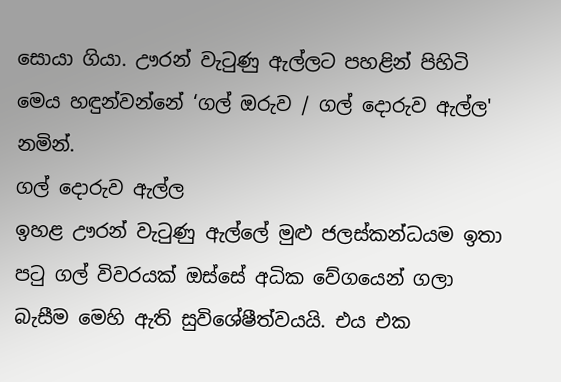සොයා ගියා. ඌරන් වැටුණු ඇල්ලට පහළින් පිහිටි මෙය හඳුන්වන්නේ ‘ගල් ඔරුව / ගල් දොරුව ඇල්ල' නමින්.
ගල් දොරුව ඇල්ල
ඉහළ ඌරන් වැටුණු ඇල්ලේ මුළු ජලස්කන්ධයම ඉතා පටු ගල් විවරයක් ඔස්සේ අධික වේගයෙන් ගලා බැසීම මෙහි ඇති සුවිශේෂීත්වයයි. එය එක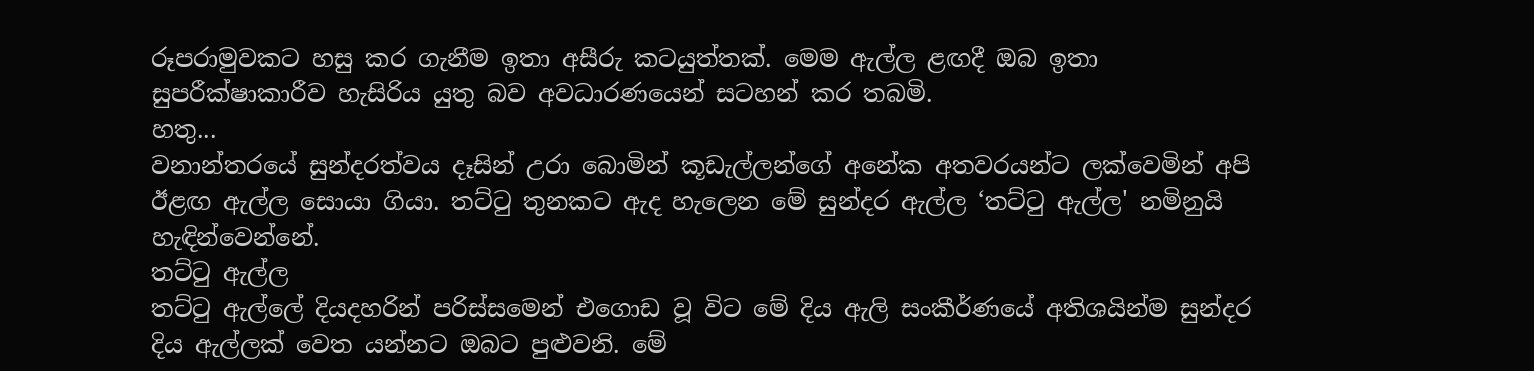රූපරාමුවකට හසු කර ගැනීම ඉතා අසීරු කටයුත්තක්. මෙම ඇල්ල ළඟදී ඔබ ඉතා සුපරීක්ෂාකාරීව හැසිරිය යුතු බව අවධාරණයෙන් සටහන් කර තබමි.
හතු...
වනාන්තරයේ සුන්දරත්වය දෑසින් උරා බොමින් කූඩැල්ලන්ගේ අනේක අතවරයන්ට ලක්වෙමින් අපි ඊළඟ ඇල්ල සොයා ගියා. තට්ටු තුනකට ඇද හැලෙන මේ සුන්දර ඇල්ල ‘තට්ටු ඇල්ල' නමිනුයි හැඳින්වෙන්නේ.
තට්ටු ඇල්ල
තට්ටු ඇල්ලේ දියදහරින් පරිස්සමෙන් එගොඩ වූ විට මේ දිය ඇලි සංකීර්ණයේ අතිශයින්ම සුන්දර දිය ඇල්ලක් වෙත යන්නට ඔබට පුළුවනි. මේ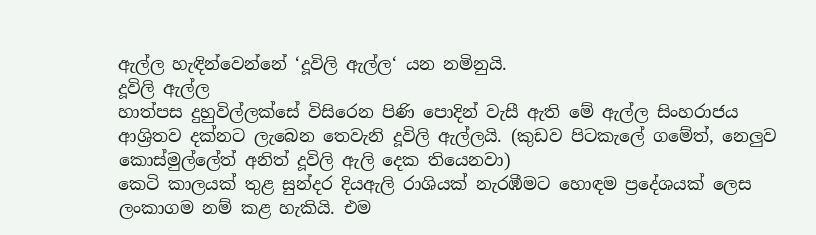ඇල්ල හැඳින්වෙන්නේ ‘දූවිලි ඇල්ල‘ යන නමිනුයි.
දූවිලි ඇල්ල
හාත්පස දුහුවිල්ලක්සේ විසිරෙන පිණි පොදින් වැසී ඇති මේ ඇල්ල සිංහරාජය ආශ්‍රිතව දක්නට ලැබෙන තෙවැනි දූවිලි ඇල්ලයි. (කුඩව පිටකැලේ ගමේත්, නෙලුව කොස්මුල්ලේත් අනිත් දූවිලි ඇලි දෙක තියෙනවා)
කෙටි කාලයක් තුළ සුන්දර දියඇලි රාශියක් නැරඹීමට හොඳම ප්‍රදේශයක් ලෙස ලංකාගම නම් කළ හැකියි. එම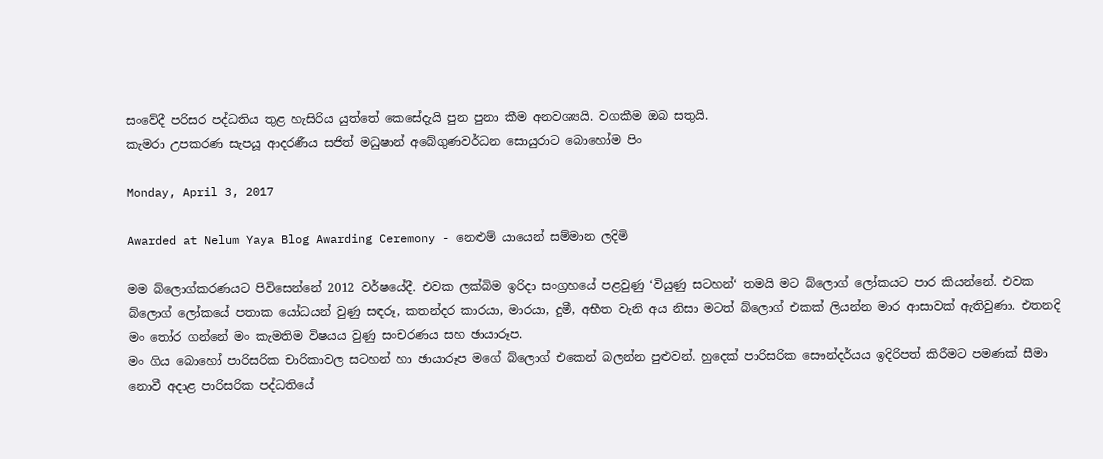සංවේදී පරිසර පද්ධතිය තුළ හැසිරිය යුත්තේ කෙසේදැයි පුන පුනා කීම අනවශ්‍යයි. වගකීම ඔබ සතුයි.
කැමරා උපකරණ සැපයූ ආදරණීය සජිත් මධුෂාන් අබේගුණවර්ධන සොයුරාට බොහෝම පිං

Monday, April 3, 2017

Awarded at Nelum Yaya Blog Awarding Ceremony - නෙළුම් යායෙන් සම්මාන ලදිමි

මම බ්ලොග්කරණයට පිවිසෙන්නේ 2012 වර්ෂයේදී. එවක ලක්බිම ඉරිදා සංග්‍රහයේ පළවුණු ‘වියුණු සටහන්‘ තමයි මට බ්ලොග් ලෝකයට පාර කියන්නේ. එවක බ්ලොග් ලෝකයේ පතාක යෝධයන් වුණු සඳරූ, කතන්දර කාරයා, මාරයා, දුමී, අභීත වැනි අය නිසා මටත් බ්ලොග් එකක් ලියන්න මාර ආසාවක් ඇතිවුණා. එතනදි මං තෝර ගන්නේ මං කැමතිම විෂයය වුණු සංචරණය සහ ඡායාරූප.
මං ගිය බොහෝ පාරිසරික චාරිකාවල සටහන් හා ඡායාරූප මගේ බ්ලොග් එකෙන් බලන්න පුළුවන්. හුදෙක් පාරිසරික සෞන්දර්යය ඉදිරිපත් කිරීමට පමණක් සීමා නොවී අදාළ පාරිසරික පද්ධතියේ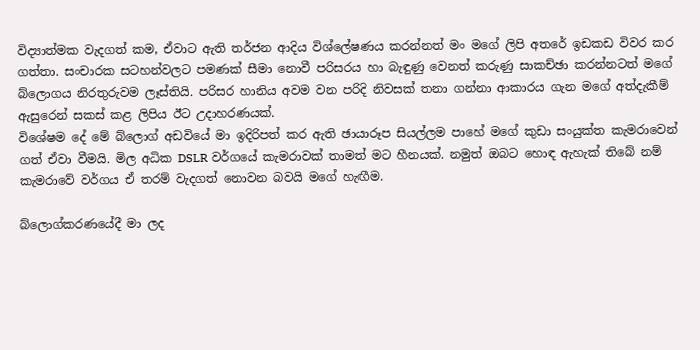විද්‍යාත්මක වැදගත් කම, ඒවාට ඇති තර්ජන ආදිය විශ්ලේෂණය කරන්නත් මං මගේ ලිපි අතරේ ඉඩකඩ විවර කර ගත්තා. සංචාරක සටහන්වලට පමණක් සීමා නොවී පරිසරය හා බැඳුණු වෙනත් කරුණු සාකච්ඡා කරන්නටත් මගේ බ්ලොගය නිරතුරුවම ලෑස්තියි. පරිසර හානිය අවම වන පරිදි නිවසක් තනා ගන්නා ආකාරය ගැන මගේ අත්දැකීම් ඇසුරෙන් සකස් කළ ලිපිය ඊට උදාහරණයක්.
විශේෂම දේ මේ බ්ලොග් අඩවියේ මා ඉදිරිපත් කර ඇති ඡායාරූප සියල්ලම පාහේ මගේ කුඩා සංයුක්ත කැමරාවෙන් ගත් ඒවා වීමයි. මිල අධික DSLR වර්ගයේ කැමරාවක් තාමත් මට හීනයක්. නමුත් ඔබට හොඳ ඇහැක් තිබේ නම් කැමරාවේ වර්ගය ඒ තරම් වැදගත් නොවන බවයි මගේ හැඟීම.

බ්ලොග්කරණයේදී මා ලද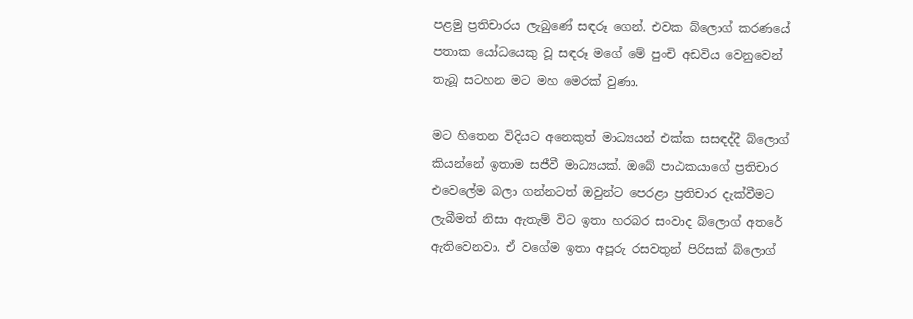පළමු ප්‍රතිචාරය ලැබුණේ සඳරූ ගෙන්. එවක බ්ලොග් කරණයේ පතාක යෝධයෙකු වූ සඳරූ මගේ මේ පුංචි අඩවිය වෙනුවෙන් තැබූ සටහන මට මහ මෙරක් වුණා.

මට හිතෙන විදියට අනෙකුත් මාධ්‍යයන් එක්ක සසඳද්දී බ්ලොග් කියන්නේ ඉතාම සජීවී මාධ්‍යයක්. ඔබේ පාඨකයාගේ ප්‍රතිචාර එවෙලේම බලා ගන්නටත් ඔවුන්ට පෙරළා ප්‍රතිචාර දැක්වීමට ලැබීමත් නිසා ඇතැම් විට ඉතා හරබර සංවාද බ්ලොග් අතරේ ඇතිවෙනවා. ඒ වගේම ඉතා අපූරු රසවතුන් පිරිසක් බ්ලොග්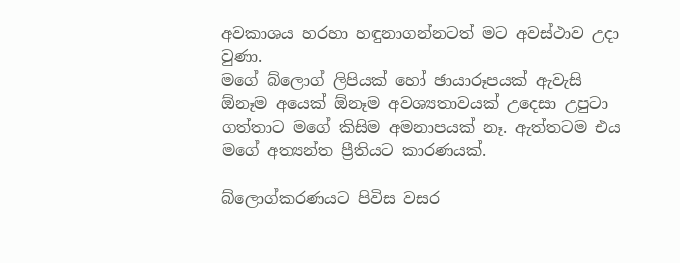අවකාශය හරහා හඳුනාගන්නටත් මට අවස්ථාව උදා වුණා.
මගේ බ්ලොග් ලිපියක් හෝ ඡායාරූපයක් ඇවැසි ඕනෑම අයෙක් ඕනෑම අවශ්‍යතාවයක් උදෙසා උපුටා ගත්තාට මගේ කිසිම අමනාපයක් නෑ. ඇත්තටම එය මගේ අත්‍යන්ත ප්‍රීතියට කාරණයක්.

බ්ලොග්කරණයට පිවිස වසර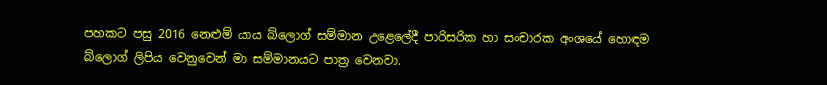පහකට පසු 2016 නෙළුම් යාය බ්ලොග් සම්මාන උළෙලේදී පාරිසරික හා සංචාරක අංශයේ හොඳම බ්ලොග් ලිපිය වෙනුවෙන් මා සම්මානයට පාත්‍ර වෙනවා.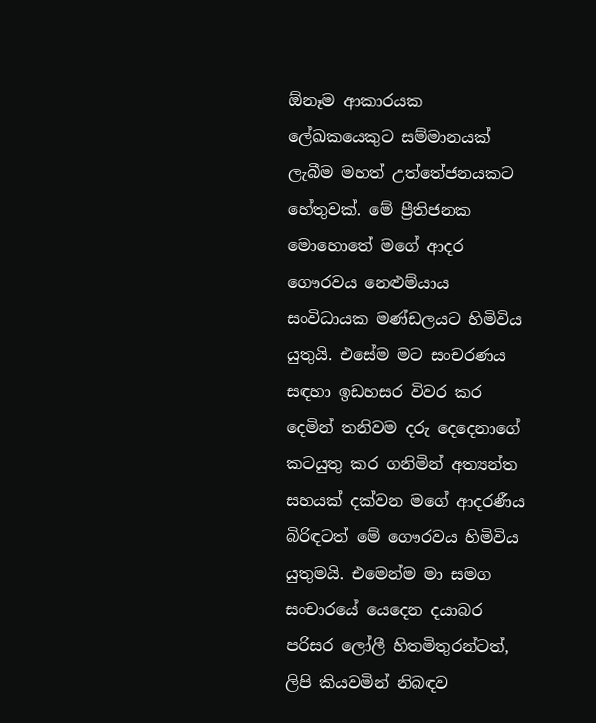ඕනෑම ආකාරයක ලේඛකයෙකුට සම්මානයක් ලැබීම මහත් උත්තේජනයකට හේතුවක්. මේ ප්‍රීතිජනක මොහොතේ මගේ ආදර ගෞරවය නෙළුම්යාය සංවිධායක මණ්ඩලයට හිමිවිය යුතුයි. එසේම මට සංචරණය සඳහා ඉඩහසර විවර කර දෙමින් තනිවම දරු දෙදෙනාගේ කටයුතු කර ගනිමින් අත්‍යන්ත සහයක් දක්වන මගේ ආදරණීය බිරිඳටත් මේ ගෞරවය හිමිවිය යුතුමයි. එමෙන්ම මා සමග සංචාරයේ යෙදෙන දයාබර පරිසර ලෝලී හිතමිතුරන්ටත්, ලිපි කියවමින් නිබඳව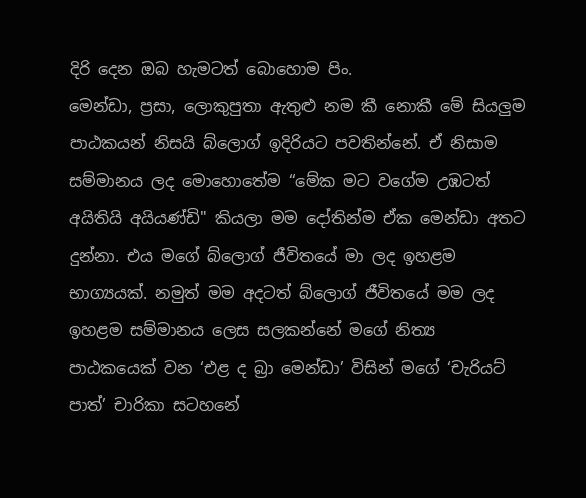දිරි දෙන ඔබ හැමටත් බොහොම පිං.
මෙන්ඩා, ප්‍රසා, ලොකුපුතා ඇතුළු නම කී නොකී මේ සියලුම පාඨකයන් නිසයි බ්ලොග් ඉදිරියට පවතින්නේ. ඒ නිසාම සම්මානය ලද මොහොතේම “මේක මට වගේම උඹටත් අයිතියි අයියණ්ඩි" කියලා මම දෝතින්ම ඒක මෙන්ඩා අතට දුන්නා. එය මගේ බ්ලොග් ජීවිතයේ මා ලද ඉහළම භාග්‍යයක්. නමුත් මම අදටත් බ්ලොග් ජීවිතයේ මම ලද ඉහළම සම්මානය ලෙස සලකන්නේ මගේ නිත්‍ය පාඨකයෙක් වන ‘එළ ද බ්‍රා මෙන්ඩා’ විසින් මගේ ‘චැරියට් පාත්’ චාරිකා සටහනේ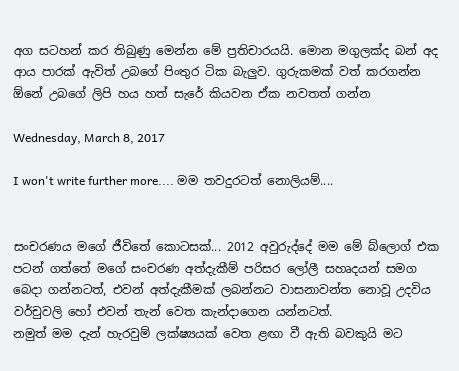අග සටහන් කර තිබුණු මෙන්න මේ ප්‍රතිචාරයයි. මොන මගුලක්ද බන් අද ආය පාරක් ඇවිත් උබගේ පිංතුර ටික බැලුව. ගුරුකමක් වත් කරගන්න ඕනේ උබගේ ලිපි හය හත් සැරේ කියවන ඒක නවතත් ගන්න

Wednesday, March 8, 2017

I won't write further more.... මම තවදුරටත් නොලියම්....


සංචරණය මගේ ජීවිතේ කොටසක්... 2012 අවුරුද්දේ මම මේ බ්ලොග් එක පටන් ගත්තේ මගේ සංචරණ අත්දැකීම් පරිසර ලෝලී සහෘදයන් සමග බෙදා ගන්නටත්, එවන් අත්දැකීමක් ලබන්නට වාසනාවන්ත නොවූ උදවිය වර්චුවලි හෝ එවන් තැන් වෙත කැන්දාගෙන යන්නටත්.
නමුත් මම දැන් හැරවුම් ලක්ෂ්‍යයක් වෙත ළඟා වී ඇති බවකුයි මට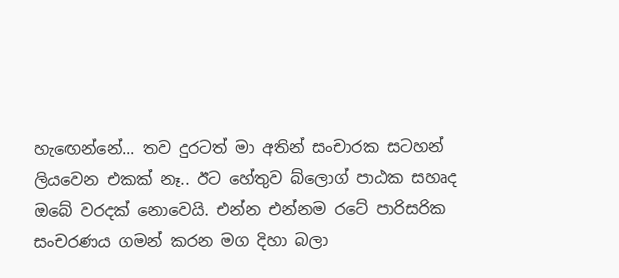හැඟෙන්නේ... තව දුරටත් මා අතින් සංචාරක සටහන් ලියවෙන එකක් නෑ.. ඊට හේතුව බ්ලොග් පාඨක සහෘද ඔබේ වරදක් නොවෙයි. එන්න එන්නම රටේ පාරිසරික සංචරණය ගමන් කරන මග දිහා බලා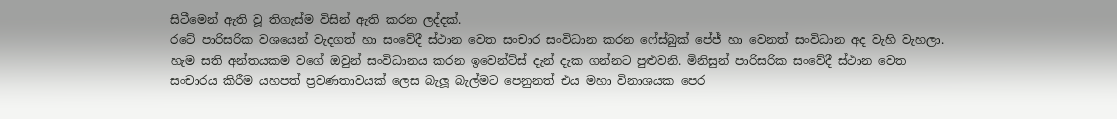සිටීමෙන් ඇති වූ තිගැස්ම විසින් ඇති කරන ලද්දක්.
රටේ පාරිසරික වශයෙන් වැදගත් හා සංවේදී ස්ථාන වෙත සංචාර සංවිධාන කරන ෆේස්බුක් පේජ් හා වෙනත් සංවිධාන අද වැහි වැහලා. හැම සති අන්තයකම වගේ ඔවුන් සංවිධානය කරන ඉවෙන්ට්ස් දැන් දැක ගන්නට පුළුවනි. මිනිසුන් පාරිසරික සංවේදී ස්ථාන වෙත සංචාරය කිරීම යහපත් ප්‍රවණතාවයක් ලෙස බැලූ බැල්මට පෙනුනත් එය මහා විනාශයක පෙර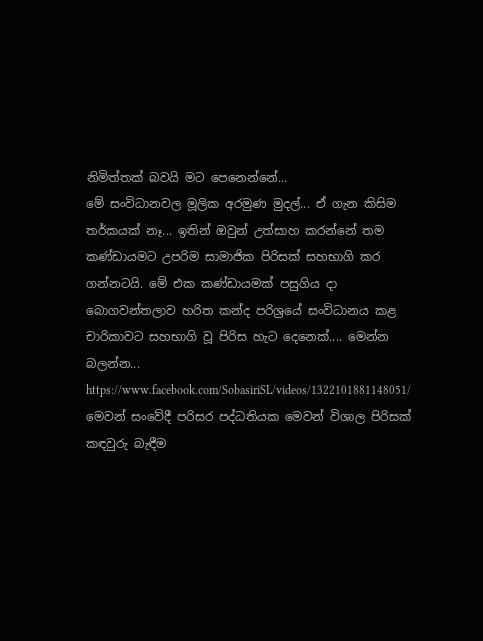නිමිත්තක් බවයි මට පෙනෙන්නේ...
මේ සංවිධානවල මූලික අරමුණ මුදල්... ඒ ගැන කිසිම තර්කයක් නෑ... ඉතින් ඔවුන් උත්සාහ කරන්නේ තම කණ්ඩායමට උපරිම සාමාජික පිරිසක් සහභාගි කර ගන්නටයි. මේ එක කණ්ඩායමක් පසුගිය දා බොගවන්තලාව හරිත කන්ද පරිශ්‍රයේ සංවිධානය කළ චාරිකාවට සහභාගි වූ පිරිස හැට දෙනෙක්.... මෙන්න බලන්න... https://www.facebook.com/SobasiriSL/videos/1322101881148051/
මෙවන් සංවේදී පරිසර පද්ධතියක මෙවන් විශාල පිරිසක් කඳවුරු බැඳීම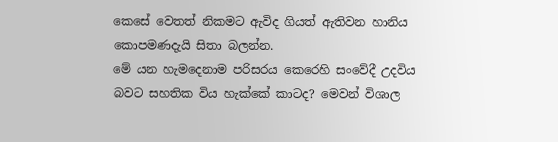කෙසේ වෙතත් නිකමට ඇවිද ගියත් ඇතිවන හානිය කොපමණදැයි සිතා බලන්න.
මේ යන හැමදෙනාම පරිසරය කෙරෙහි සංවේදී උදවිය බවට සහතික විය හැක්කේ කාටද? මෙවන් විශාල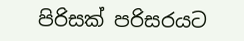පිරිසක් පරිසරයට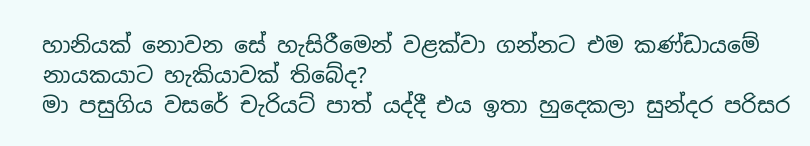හානියක් නොවන සේ හැසිරීමෙන් වළක්වා ගන්නට එම කණ්ඩායමේ නායකයාට හැකියාවක් තිබේද?
මා පසුගිය වසරේ චැරියට් පාත් යද්දී එය ඉතා හුදෙකලා සුන්දර පරිසර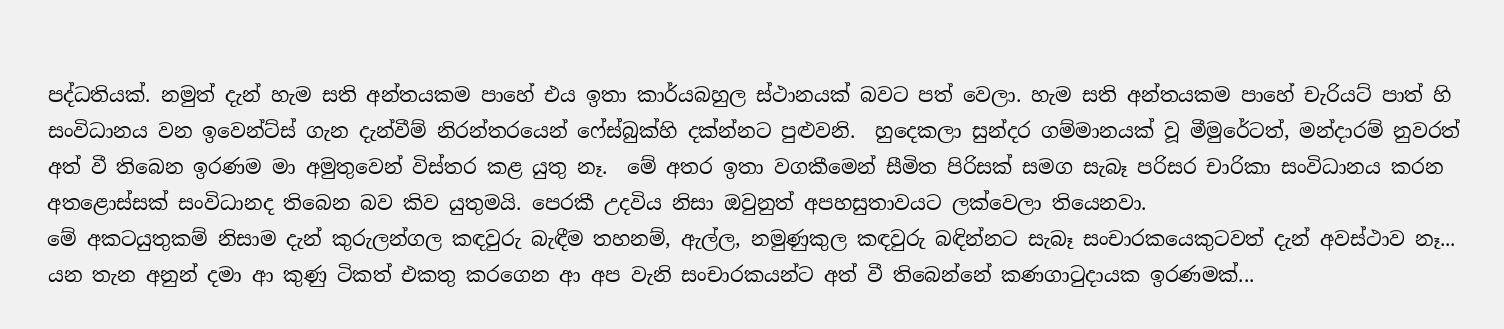පද්ධතියක්. නමුත් දැන් හැම සති අන්තයකම පාහේ එය ඉතා කාර්යබහුල ස්ථානයක් බවට පත් වෙලා. හැම සති අන්තයකම පාහේ චැරියට් පාත් හි සංවිධානය වන ඉවෙන්ට්ස් ගැන දැන්වීම් නිරන්තරයෙන් ෆේස්බුක්හි දක්න්නට පුළුවනි.  හුදෙකලා සුන්දර ගම්මානයක් වූ මීමුරේටත්, මන්දාරම් නුවරත් අත් වී තිබෙන ඉරණම මා අමුතුවෙන් විස්තර කළ යුතු නෑ.  මේ අතර ඉතා වගකීමෙන් සීමිත පිරිසක් සමග සැබෑ පරිසර චාරිකා සංවිධානය කරන අතළොස්සක් සංවිධානද තිබෙන බව කිව යුතුමයි. පෙරකී උදවිය නිසා ඔවුනුත් අපහසුතාවයට ලක්වෙලා තියෙනවා.
මේ අකටයුතුකම් නිසාම දැන් කුරුලන්ගල කඳවුරු බැඳීම තහනම්, ඇල්ල, නමුණුකුල කඳවුරු බඳින්නට සැබෑ සංචාරකයෙකුටවත් දැන් අවස්ථාව නෑ... යන තැන අනුන් දමා ආ කුණු ටිකත් එකතු කරගෙන ආ අප වැනි සංචාරකයන්ට අත් වී තිබෙන්නේ කණගාටුදායක ඉරණමක්...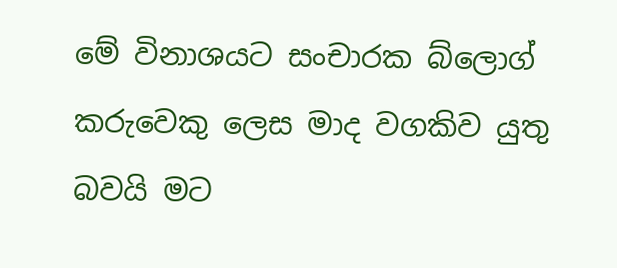මේ විනාශයට සංචාරක බ්ලොග් කරුවෙකු ලෙස මාද වගකිව යුතු බවයි මට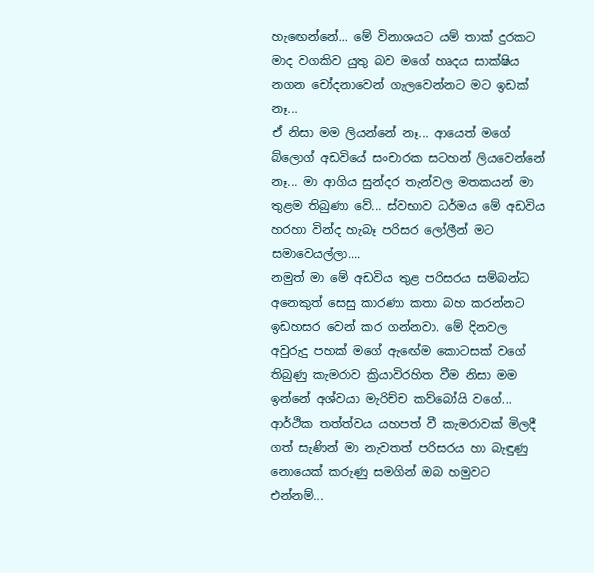හැඟෙන්නේ... මේ විනාශයට යම් තාක් දුරකට මාද වගකිව යුතු බව මගේ හෘදය සාක්ෂිය නගන චෝදනාවෙන් ගැලවෙන්නට මට ඉඩක් නෑ...
ඒ නිසා මම ලියන්නේ නෑ... ආයෙත් මගේ බ්ලොග් අඩවියේ සංචාරක සටහන් ලියවෙන්නේ නෑ... මා ආගිය සුන්දර තැන්වල මතකයන් මා තුළම තිබුණා වේ... ස්වභාව ධර්මය මේ අඩවිය හරහා වින්ද හැබෑ පරිසර ලෝලීන් මට සමාවෙයල්ලා....
නමුත් මා මේ අඩවිය තුළ පරිසරය සම්බන්ධ අනෙකුත් සෙසු කාරණා කතා බහ කරන්නට ඉඩහසර වෙන් කර ගන්නවා. මේ දිනවල අවුරුදු පහක් මගේ ඇඟේම කොටසක් වගේ තිබුණු කැමරාව ක්‍රියාවිරහිත වීම නිසා මම ඉන්නේ අශ්වයා මැරිච්ච කව්බෝයි වගේ... ආර්ථික තත්ත්වය යහපත් වී කැමරාවක් මිලදී ගත් සැණින් මා නැවතත් පරිසරය හා බැඳුණු නොයෙක් කරුණු සමගින් ඔබ හමුවට එන්නම්...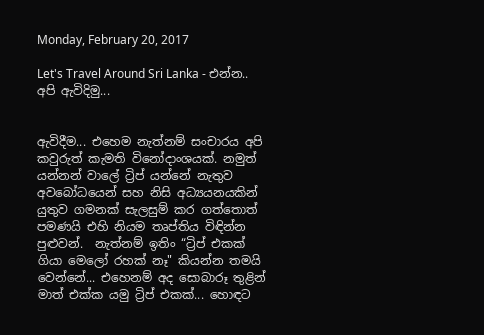Monday, February 20, 2017

Let's Travel Around Sri Lanka - එන්න.. අපි ඇවිදිමු...


ඇවිදීම... එහෙම නැත්නම් සංචාරය අපි කවුරුත් කැමති විනෝදාංශයක්. නමුත් යන්නන් වාලේ ට්‍රිප් යන්නේ නැතුව අවබෝධයෙන් සහ නිසි අධ්‍යයනයකින් යුතුව ගමනක් සැලසුම් කර ගත්තොත් පමණයි එහි නියම තෘප්තිය විඳින්න පුළුවන්.  නැත්නම් ඉතිං “ට්‍රිප් එකක් ගියා මෙලෝ රහක් නෑ" කියන්න තමයි වෙන්නේ... එහෙනම් අද සොබාරූ තුළින් මාත් එක්ක යමු ට්‍රිප් එකක්... හොඳට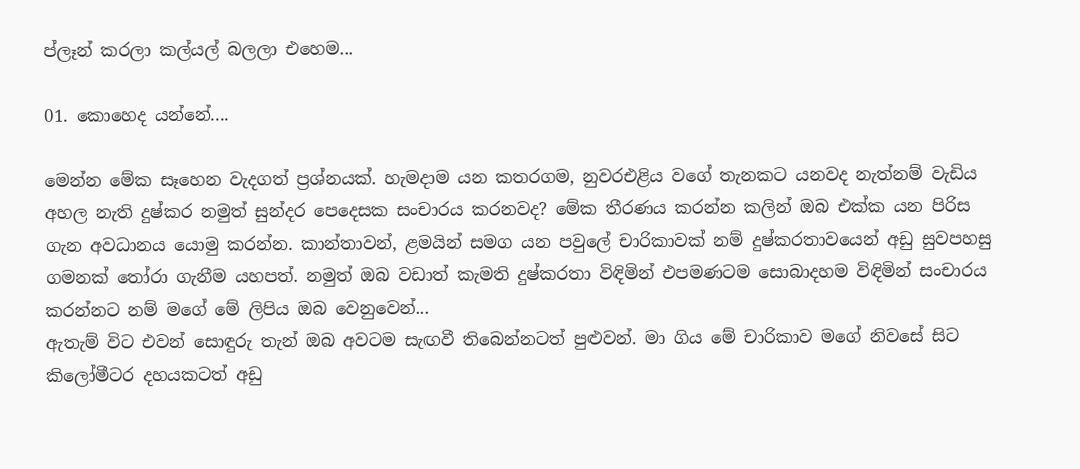ප්ලෑන් කරලා කල්යල් බලලා එහෙම...

01. කොහෙද යන්නේ....

මෙන්න මේක සෑහෙන වැදගත් ප්‍රශ්නයක්. හැමදාම යන කතරගම, නුවරඑළිය වගේ තැනකට යනවද නැත්නම් වැඩිය අහල නැති දුෂ්කර නමුත් සුන්දර පෙදෙසක සංචාරය කරනවද? මේක තීරණය කරන්න කලින් ඔබ එක්ක යන පිරිස ගැන අවධානය යොමු කරන්න. කාන්තාවන්, ළමයින් සමග යන පවුලේ චාරිකාවක් නම් දුෂ්කරතාවයෙන් අඩු සුවපහසු ගමනක් තෝරා ගැනීම යහපත්. නමුත් ඔබ වඩාත් කැමති දුෂ්කරතා විඳිමින් එපමණටම සොබාදහම විඳිමින් සංචාරය කරන්නට නම් මගේ මේ ලිපිය ඔබ වෙනුවෙන්...
ඇතැම් විට එවන් සොඳුරු තැන් ඔබ අවටම සැඟවී තිබෙන්නටත් පුළුවන්. මා ගිය මේ චාරිකාව මගේ නිවසේ සිට කිලෝමීටර දහයකටත් අඩු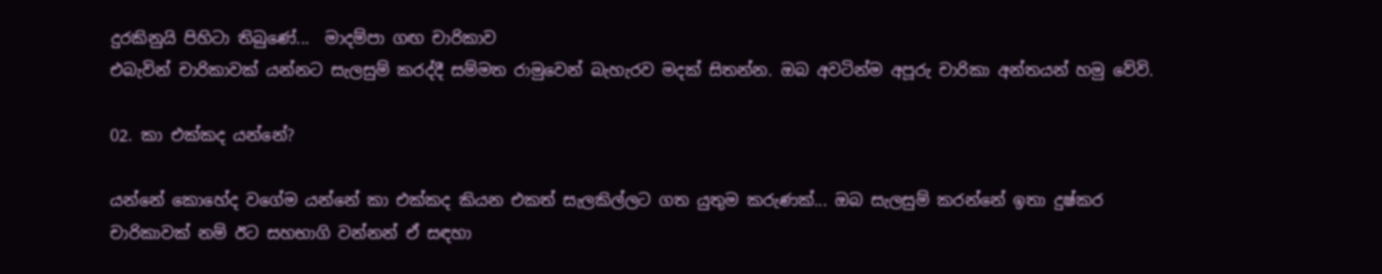දුරකිනුයි පිහිටා තිබුණේ...  මාදම්පා ගඟ චාරිකාව
එබැවින් චාරිකාවක් යන්නට සැලසුම් කරද්දී සම්මත රාමුවෙන් බැහැරව මදක් සිතන්න. ඔබ අවටින්ම අපූරු චාරිකා අන්තයන් හමු වේවි.

02. කා එක්කද යන්නේ?

යන්නේ කොහේද වගේම යන්නේ කා එක්කද කියන එකත් සැලකිල්ලට ගත යුතුම කරුණක්... ඔබ සැලසුම් කරන්නේ ඉතා දුෂ්කර චාරිකාවක් නම් ඊට සහභාගි වන්නන් ඒ සඳහා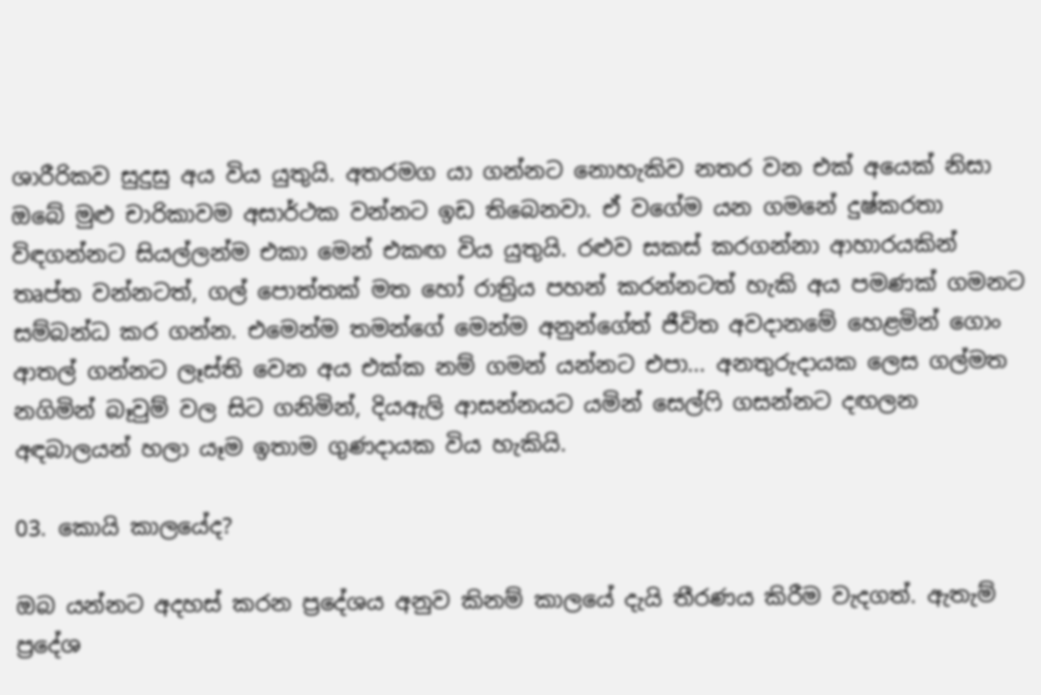ශාරීරිකව සුදුසු අය විය යුතුයි. අතරමග යා ගන්නට නොහැකිව නතර වන එක් අයෙක් නිසා ඔබේ මුළු චාරිකාවම අසාර්ථක වන්නට ඉඩ තිබෙනවා. ඒ වගේම යන ගමනේ දුෂ්කරතා විඳගන්නට සියල්ලන්ම එකා මෙන් එකඟ විය යුතුයි. රළුව සකස් කරගන්නා ආහාරයකින් තෘප්ත වන්නටත්, ගල් පොත්තක් මත හෝ රාත්‍රිය පහන් කරන්නටත් හැකි අය පමණක් ගමනට සම්බන්ධ කර ගන්න. එමෙන්ම තමන්ගේ මෙන්ම අනුන්ගේත් ජීවිත අවදානමේ හෙළමින් ගොං ආතල් ගන්නට ලෑස්ති වෙන අය එක්ක නම් ගමන් යන්නට එපා... අනතුරුදායක ලෙස ගල්මත නගිමින් බෑවුම් වල සිට ගනිමින්, දියඇලි ආසන්නයට යමින් සෙල්ෆි ගසන්නට දඟලන අඳබාලයන් හලා යෑම ඉතාම ගුණදායක විය හැකියි.

03. කොයි කාලයේද?

ඔබ යන්නට අදහස් කරන ප්‍රදේශය අනුව කිනම් කාලයේ දැයි තීරණය කිරීම වැදගත්. ඇතැම් ප්‍රදේශ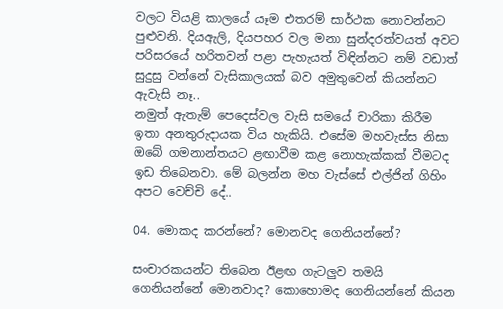වලට වියළි කාලයේ යෑම එතරම් සාර්ථක නොවන්නට පුළුවනි. දියඇලි, දියපහර වල මනා සුන්දරත්වයත් අවට පරිසරයේ හරිතවන් පළා පැහැයත් විඳින්නට නම් වඩාත් සුදුසු වන්නේ වැසිකාලයක් බව අමුතුවෙන් කියන්නට ඇවැසි නෑ..
නමුත් ඇතැම් පෙදෙස්වල වැසි සමයේ චාරිකා කිරීම ඉතා අනතුරුදායක විය හැකියි. එසේම මහවැස්ස නිසා ඔබේ ගමනාන්තයට ළඟාවීම කළ නොහැක්කක් වීමටද ඉඩ තිබෙනවා. මේ බලන්න මහ වැස්සේ එල්ජින් ගිහිං අපට වෙච්චි දේ..

04. මොකද කරන්නේ? මොනවද ගෙනියන්නේ?

සංචාරකයන්ට තිබෙන ඊළඟ ගැටලුව තමයි ගෙනියන්නේ මොනවාද? කොහොමද ගෙනියන්නේ කියන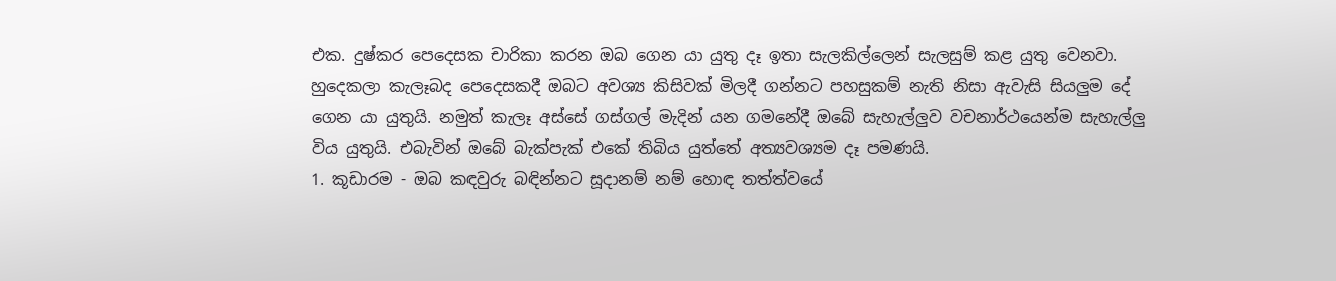එක. දුෂ්කර පෙදෙසක චාරිකා කරන ඔබ ගෙන යා යුතු දෑ ඉතා සැලකිල්ලෙන් සැලසුම් කළ යුතු වෙනවා. හුදෙකලා කැලෑබද පෙදෙසකදී ඔබට අවශ්‍ය කිසිවක් මිලදී ගන්නට පහසුකම් නැති නිසා ඇවැසි සියලුම දේ ගෙන යා යුතුයි. නමුත් කැලෑ අස්සේ ගස්ගල් මැදින් යන ගමනේදී ඔබේ සැහැල්ලුව වචනාර්ථයෙන්ම සැහැල්ලු විය යුතුයි. එබැවින් ඔබේ බැක්පැක් එකේ තිබිය යුත්තේ අත්‍යවශ්‍යම දෑ පමණයි.
1. කූඩාරම - ඔබ කඳවුරු බඳින්නට සූදානම් නම් හොඳ තත්ත්වයේ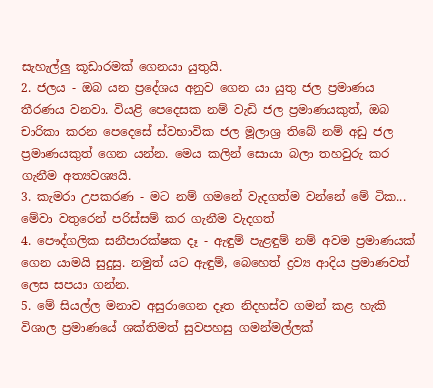සැහැල්ලු කූඩාරමක් ගෙනයා යුතුයි.
2. ජලය - ඔබ යන ප්‍රදේශය අනුව ගෙන යා යුතු ජල ප්‍රමාණය තීරණය වනවා. වියළි පෙදෙසක නම් වැඩි ජල ප්‍රමාණයකුත්, ඔබ චාරිකා කරන පෙදෙසේ ස්වභාවික ජල මූලාශ්‍ර තිබේ නම් අඩු ජල ප්‍රමාණයකුත් ගෙන යන්න. මෙය කලින් සොයා බලා තහවුරු කර ගැනීම අත්‍යවශ්‍යයි.
3. කැමරා උපකරණ - මට නම් ගමනේ වැදගත්ම වන්නේ මේ ටික... මේවා වතුරෙන් පරිස්සම් කර ගැනීම වැදගත්
4. පෞද්ගලික සනීපාරක්ෂක දෑ - ඇඳුම් පැළඳුම් නම් අවම ප්‍රමාණයක් ගෙන යාමයි සුදුසු. නමුත් යට ඇඳුම්, බෙහෙත් ද්‍රව්‍ය ආදිය ප්‍රමාණවත් ලෙස සපයා ගන්න.
5. මේ සියල්ල මනාව අසුරාගෙන දෑත නිදහස්ව ගමන් කළ හැකි විශාල ප්‍රමාණයේ ශක්තිමත් සුවපහසු ගමන්මල්ලක්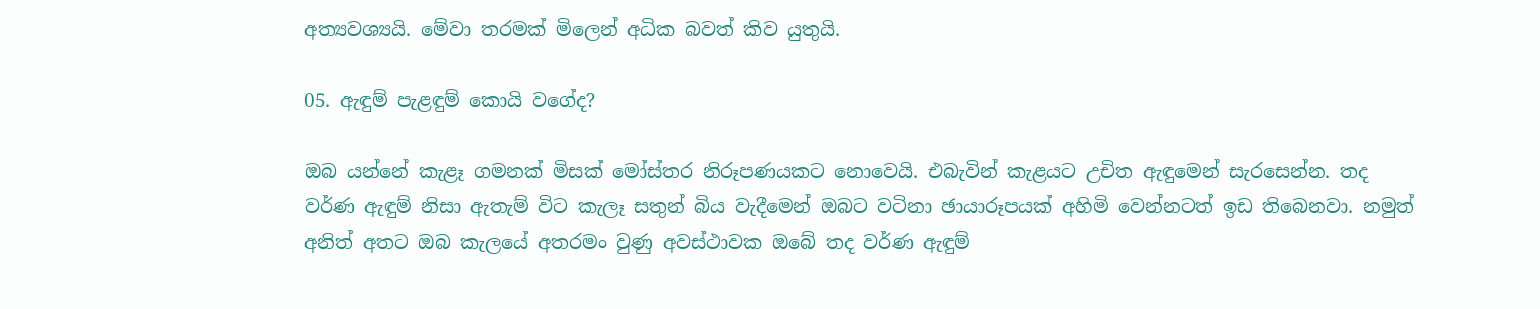අත්‍යවශ්‍යයි. මේවා තරමක් මිලෙන් අධික බවත් කිව යුතුයි.

05. ඇඳුම් පැළඳුම් කොයි වගේද?

ඔබ යන්නේ කැළෑ ගමනක් මිසක් මෝස්තර නිරූපණයකට නොවෙයි. එබැවින් කැළයට උචිත ඇඳුමෙන් සැරසෙන්න. තද වර්ණ ඇඳුම් නිසා ඇතැම් විට කැලෑ සතුන් බිය වැදීමෙන් ඔබට වටිනා ඡායාරූපයක් අහිමි වෙන්නටත් ඉඩ තිබෙනවා. නමුත් අනිත් අතට ඔබ කැලයේ අතරමං වුණු අවස්ථාවක ඔබේ තද වර්ණ ඇඳුම්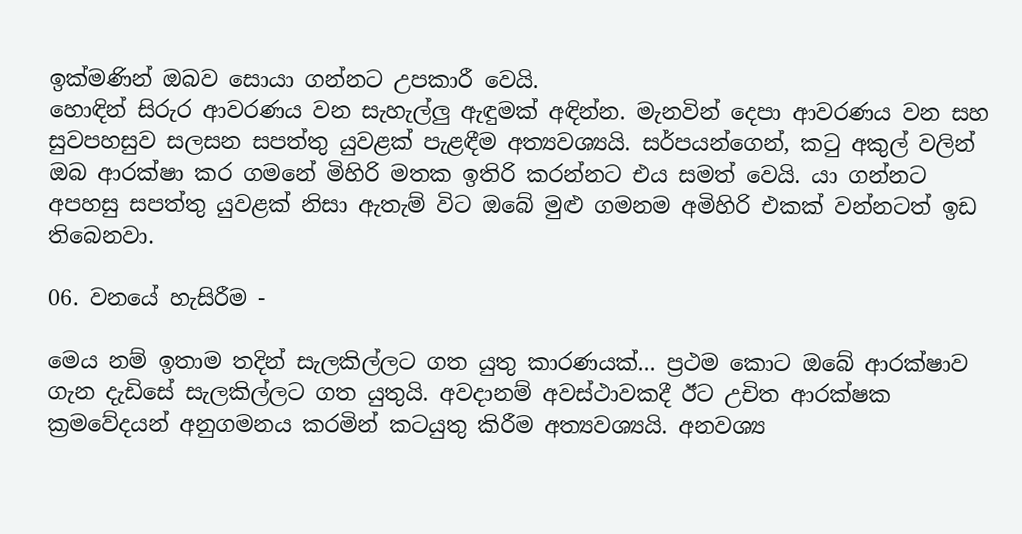ඉක්මණින් ඔබව සොයා ගන්නට උපකාරී වෙයි.
හොඳින් සිරුර ආවරණය වන සැහැල්ලු ඇඳුමක් අඳින්න. මැනවින් දෙපා ආවරණය වන සහ සුවපහසුව සලසන සපත්තු යුවළක් පැළඳීම අත්‍යවශ්‍යයි. සර්පයන්ගෙන්, කටු අකුල් වලින් ඔබ ආරක්ෂා කර ගමනේ මිහිරි මතක ඉතිරි කරන්නට එය සමත් වෙයි. යා ගන්නට අපහසු සපත්තු යුවළක් නිසා ඇතැම් විට ඔබේ මුළු ගමනම අමිහිරි එකක් වන්නටත් ඉඩ තිබෙනවා.

06. වනයේ හැසිරීම -

මෙය නම් ඉතාම තදින් සැලකිල්ලට ගත යුතු කාරණයක්... ප්‍රථම කොට ඔබේ ආරක්ෂාව ගැන දැඩිසේ සැලකිල්ලට ගත යුතුයි. අවදානම් අවස්ථාවකදී ඊට උචිත ආරක්ෂක ක්‍රමවේදයන් අනුගමනය කරමින් කටයුතු කිරීම අත්‍යවශ්‍යයි. අනවශ්‍ය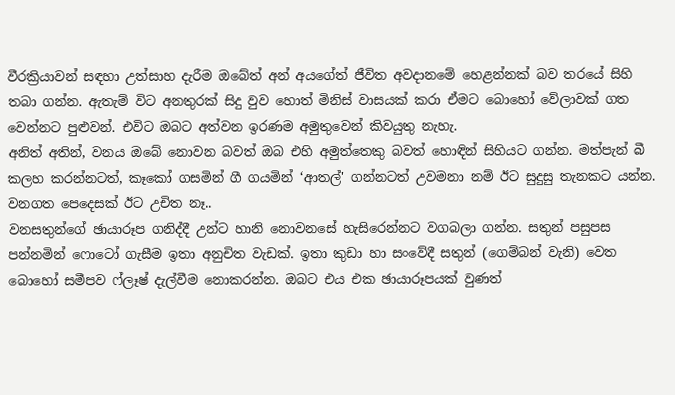වීරක්‍රියාවන් සඳහා උත්සාහ දැරීම ඔබේත් අන් අයගේත් ජීවිත අවදානමේ හෙළන්නක් බව තරයේ සිහි තබා ගන්න. ඇතැම් විට අනතුරක් සිදු වුව හොත් මිනිස් වාසයක් කරා ඒමට බොහෝ වේලාවක් ගත වෙන්නට පුළුවන්. එවිට ඔබට අත්වන ඉරණම අමුතුවෙන් කිවයුතු නැහැ.
අනිත් අතින්, වනය ඔබේ නොවන බවත් ඔබ එහි අමුත්තෙකු බවත් හොඳින් සිහියට ගන්න. මත්පැන් බී කලහ කරන්නටත්, කෑකෝ ගසමින් ගී ගයමින් ‘ආතල්' ගන්නටත් උවමනා නම් ඊට සුදුසු තැනකට යන්න. වනගත පෙදෙසක් ඊට උචිත නෑ..
වනසතුන්ගේ ඡායාරූප ගනිද්දී උන්ට හානි නොවනසේ හැසිරෙන්නට වගබලා ගන්න. සතුන් පසුපස පන්නමින් ෆොටෝ ගැසීම ඉතා අනුචිත වැඩක්. ඉතා කුඩා හා සංවේදී සතුන් (ගෙම්බන් වැනි) වෙත බොහෝ සමීපව ෆ්ලෑෂ් දැල්වීම නොකරන්න. ඔබට එය එක ඡායාරූපයක් වුණත්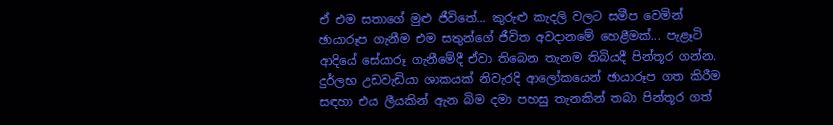ඒ එම සතාගේ මුළු ජීවිතේ... කුරුළු කැදලි වලට සමීප වෙමින් ඡායාරූප ගැනීම එම සතුන්ගේ ජීවිත අවදානමේ හෙළීමක්... පැළෑටි ආදියේ සේයාරූ ගැනීමේදී ඒවා තිබෙන තැනම තිබියදී පින්තූර ගන්න. දුර්ලභ උඩවැඩියා ශාකයක් නිවැරදි ආලෝකයෙන් ඡායාරූප ගත කිරීම සඳහා එය ලීයකින් ඇන බිම දමා පහසු තැනකින් තබා පින්තූර ගත්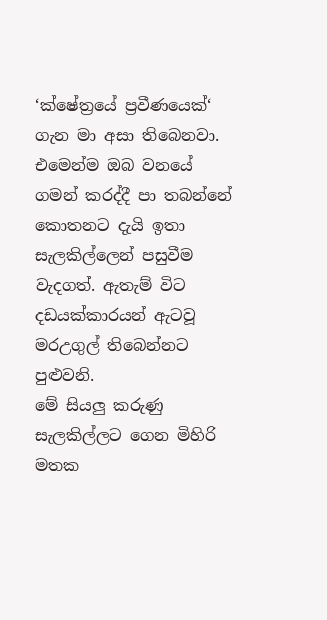‘ක්ෂේත්‍රයේ ප්‍රවීණයෙක්‘ ගැන මා අසා තිබෙනවා.
එමෙන්ම ඔබ වනයේ ගමන් කරද්දී පා තබන්නේ කොතනට දැයි ඉතා සැලකිල්ලෙන් පසුවීම වැදගත්. ඇතැම් විට දඩයක්කාරයන් ඇටවූ මරඋගුල් තිබෙන්නට පුළුවනි.
මේ සියලු කරුණු සැලකිල්ලට ගෙන මිහිරි මතක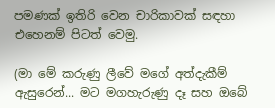පමණක් ඉතිරි වෙන චාරිකාවක් සඳහා එහෙනම් පිටත් වෙමු.

(මා මේ කරුණු ලීවේ මගේ අත්දැකීම් ඇසුරෙන්... මට මගහැරුණු දෑ සහ ඔබේ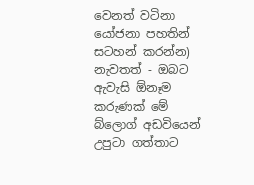වෙනත් වටිනා යෝජනා පහතින් සටහන් කරන්න)
නැවතත් - ඔබට ඇවැසි ඕනෑම කරුණක් මේ බ්ලොග් අඩවියෙන් උපුටා ගත්තාට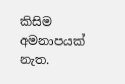කිසිම අමනාපයක් නැත.